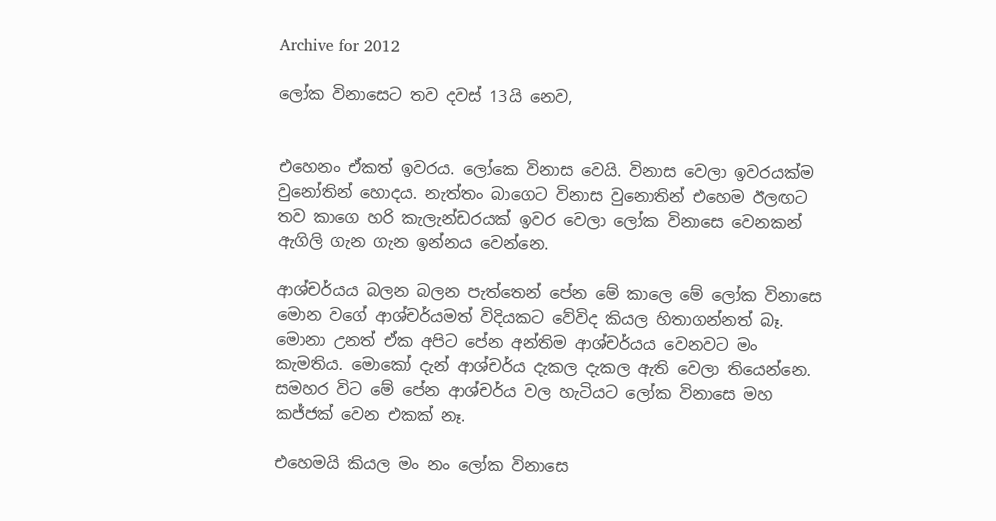Archive for 2012

ලෝක විනාසෙට තව දවස් 13යි නෙව,


එහෙනං ඒකත් ඉවරය. ලෝකෙ විනාස වෙයි. විනාස වෙලා ඉවරයක්ම වුනෝතින් හොදය. නැත්තං බාගෙට විනාස වුනොතින් එහෙම ඊලඟට තව කාගෙ හරි කැලැන්ඩරයක් ඉවර වෙලා ලෝක විනාසෙ වෙනකන් ඇගිලි ගැන ගැන ඉන්නය වෙන්නෙ.

ආශ්චර්යය බලන බලන පැත්තෙන් පේන මේ කාලෙ මේ ලෝක විනාසෙ මොන වගේ ආශ්චර්යමත් විදියකට වේවිද කියල හිතාගන්නත් බෑ. මොනා උනත් ඒක අපිට පේන අන්තිම ආශ්චර්යය වෙනවට මං කැමතිය. මොකෝ දැන් ආශ්චර්ය දැකල දැකල ඇති වෙලා තියෙන්නෙ. සමහර විට මේ පේන ආශ්චර්ය වල හැටියට ලෝක විනාසෙ මහ කජ්ජක් වෙන එකක් නෑ.

එහෙමයි කියල මං නං ලෝක විනාසෙ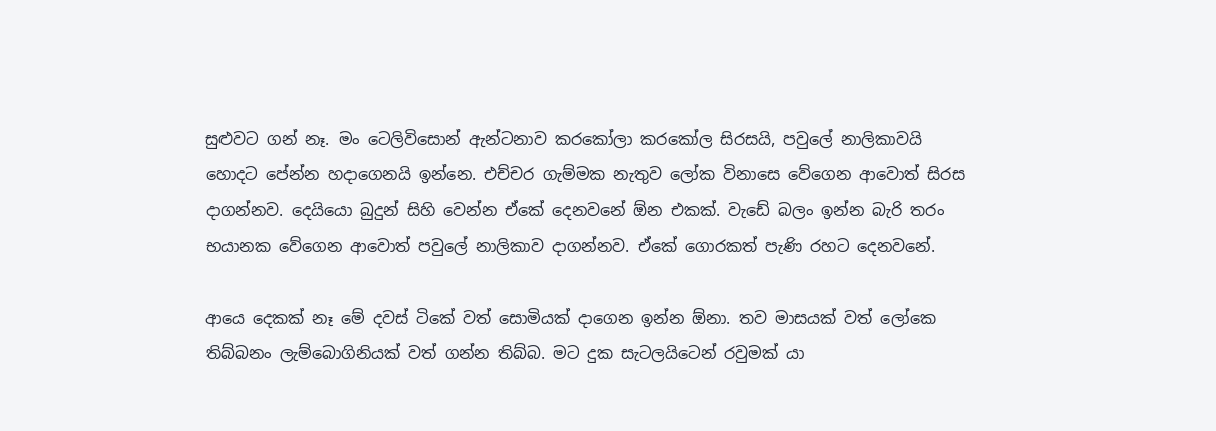සුළුවට ගන් නෑ. මං ටෙලිවිසොන් ඇන්ටනාව කරකෝලා කරකෝල සිරසයි, පවුලේ නාලිකාවයි හොදට පේන්න හදාගෙනයි ඉන්නෙ. එච්චර ගැම්මක නැතුව ලෝක විනාසෙ වේගෙන ආවොත් සිරස දාගන්නව. දෙයියො බුදුන් සිහි වෙන්න ඒකේ දෙනවනේ ඕන එකක්. වැඩේ බලං ඉන්න බැරි තරං භයානක වේගෙන ආවොත් පවුලේ නාලිකාව දාගන්නව. ඒකේ ගොරකත් පැණි රහට දෙනවනේ.

ආයෙ දෙකක් නෑ මේ දවස් ටිකේ වත් සොමියක් දාගෙන ඉන්න ඕනා. තව මාසයක් වත් ලෝකෙ තිබ්බනං ලැම්බොගිනියක් වත් ගන්න තිබ්බ. මට දුක සැටලයිටෙන් රවුමක් යා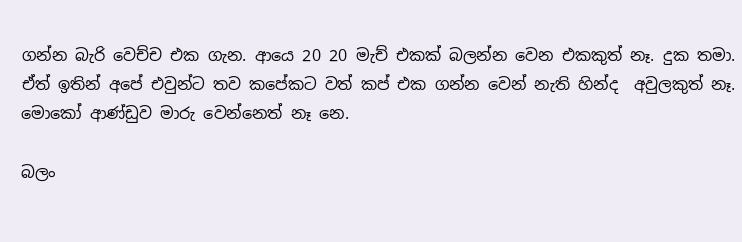ගන්න බැරි වෙච්ච එක ගැන. ආයෙ 20 20 මැච් එකක් බලන්න වෙන එකකුත් නෑ. දුක තමා. ඒත් ඉතින් අපේ එවුන්ට තව කපේකට වත් කප් එක ගන්න වෙන් නැති හින්ද  අවුලකුත් නෑ. මොකෝ ආණ්ඩුව මාරු වෙන්නෙත් නෑ නෙ.

බලං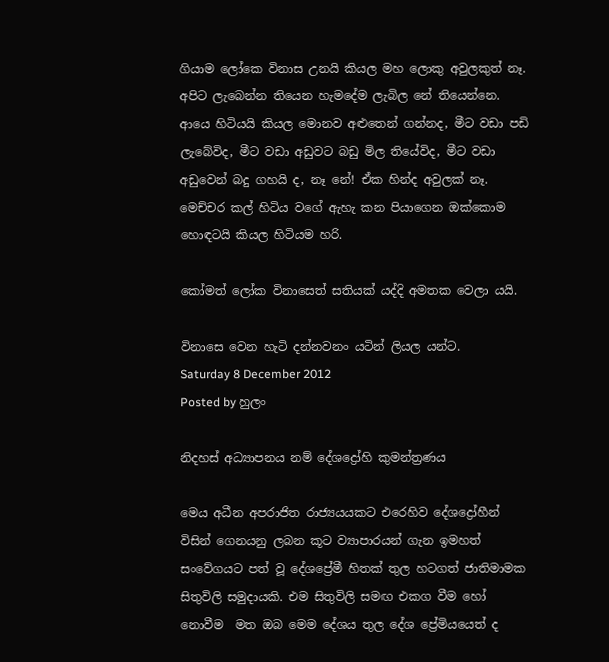ගියාම ලෝකෙ විනාස උනයි කියල මහ ලොකු අවුලකුත් නෑ. අපිට ලැබෙන්න තියෙන හැමදේම ලැබිල නේ තියෙන්නෙ. ආයෙ හිටියයි කියල මොනව අළුතෙන් ගන්නද, මීට වඩා පඩි ලැබේවිද, මීට වඩා අඩුවට බඩු මිල තියේවිද, මීට වඩා අඩුවෙන් බදු ගහයි ද, නෑ නේ! ඒක හින්ද අවුලක් නෑ. මෙච්චර කල් හිටිය වගේ ඇහැ කන පියාගෙන ඔක්කොම හොඳටයි කියල හිටියම හරි.

කෝමත් ලෝක විනාසෙත් සතියක් යද්දි අමතක වෙලා යයි.

විනාසෙ වෙන හැටි දන්නවනං යටින් ලියල යන්ට.
Saturday 8 December 2012
Posted by හුලං

නිදහස් අධ්‍යාපනය නම් දේශද්‍රෝහි කුමන්ත්‍රණය

මෙය අධීන අපරාජිත රාජ්‍යයයකට එරෙහිව දේශද්‍රෝහීන් විසින් ගෙනයනු ලබන කූට ව්‍යාපාරයන් ගැන ඉමහත් සංවේගයට පත් වූ දේශප්‍රේමී හිතක් තුල හටගත් ජාතිමාමක සිතුවිලි සමුදායකි. එම සිතුවිලි සමඟ එකග වීම හෝ නොවීම  මත ඔබ මෙම දේශය තුල දේශ ප්‍රේමියයෙත් ද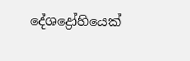දේශද්‍රෝහියෙක්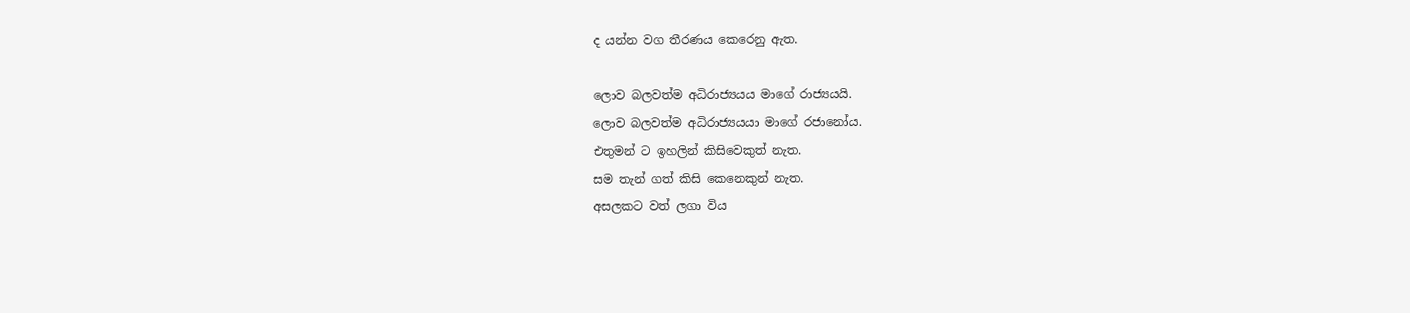ද යන්න වග තීරණය කෙරෙනු ඇත.

ලොව බලවත්ම අධිරාජ්‍යයය මාගේ රාජ්‍යයයි.
ලොව බලවත්ම අධිරාජ්‍යයයා මාගේ රජානෝය.
එතුමන් ට ඉහලින් කිසිවෙකුත් නැත.
සම තැන් ගත් කිසි කෙනෙකුන් නැත.
අසලකට වත් ලගා විය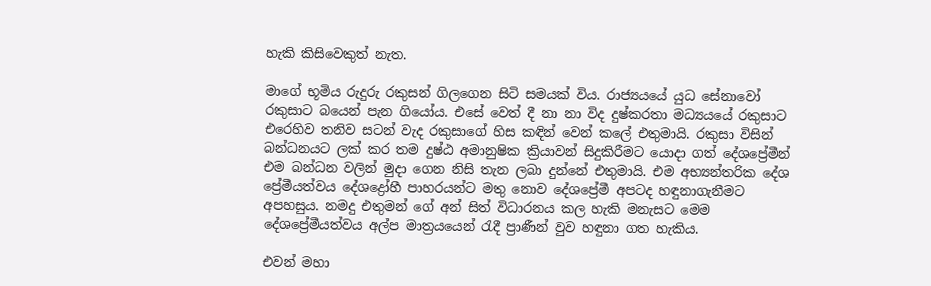හැකි කිසිවෙකුත් නැත.

මාගේ භූමිය රුදුරු රකුසන් ගිලගෙන සිටි සමයක් විය. රාජ්‍යයයේ යුධ සේනාවෝ රකුසාට බයෙන් පැන ගියෝය. එසේ වෙත් දී නා නා විද දුෂ්කරතා මධ්‍යයයේ රකුසාට එරෙහිව තනිව සටන් වැද රකුසාගේ හිස කඳින් වෙන් කලේ එතුමායි. රකුසා විසින් බන්ධනයට ලක් කර තම දුෂ්ඨ අමානුෂික ක්‍රියාවන් සිදුකිරීමට යොදා ගත් දේශප්‍රේමීන් එම බන්ධන වලින් මුදා ගෙන නිසි තැන ලබා දුන්නේ එතුමායි. එම අභ්‍යන්තරික දේශ ප්‍රේමීයත්වය දේශද්‍රෝහී පාහරයන්ට මතු නොව දේශප්‍රේමී අපටද හඳුනාගැනීමට අපහසුය. නමදු එතුමන් ගේ අන් සිත් විධාරනය කල හැකි මනැසට මෙම දේශප්‍රේමීයත්වය අල්ප මාත්‍රයයෙන් රැදී ප්‍රාණීන් වුව හඳුනා ගත හැකිය.

එවන් මහා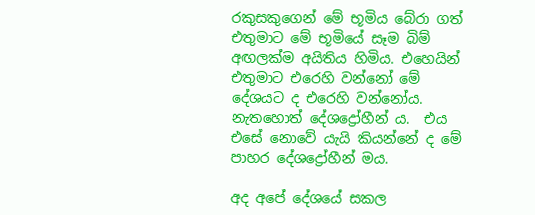රකුසකුගෙන් මේ භූමිය බේරා ගත් එතුමාට මේ භූමියේ සෑම බිම් අඟලක්ම අයිතිය හිමිය. එහෙයින් එතුමාට එරෙහි වන්නෝ මේ දේශයට ද එරෙහි වන්නෝය. නැතහොත් දේශද්‍රෝහීන් ය.  එය එසේ නොවේ යැයි කියන්නේ ද මේ පාහර දේශද්‍රෝහීන් මය.

අද අපේ දේශයේ සකල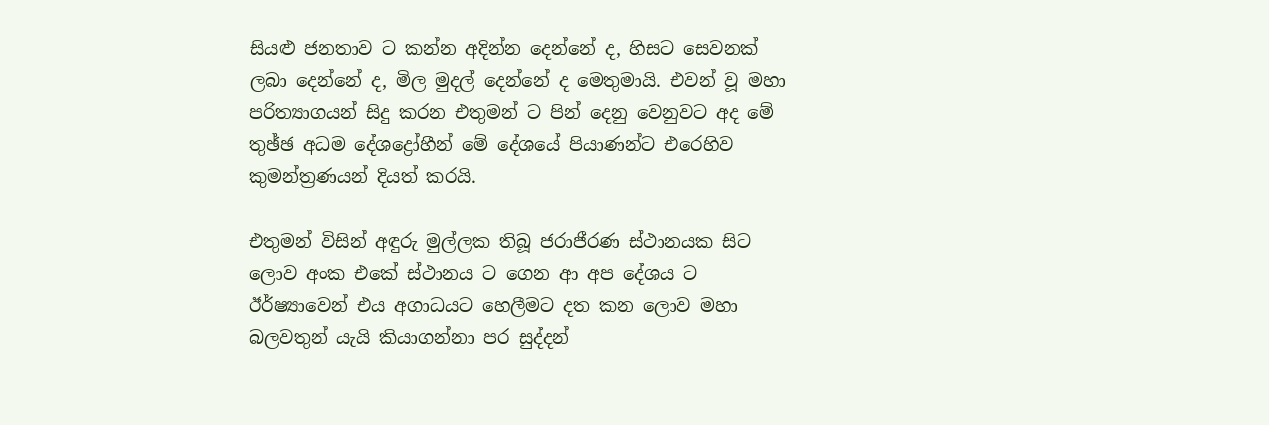සියළු ජනතාව ට කන්න අදින්න දෙන්නේ ද, හිසට සෙවනක් ලබා දෙන්නේ ද, මිල මුදල් දෙන්නේ ද මෙතුමායි. එවන් වූ මහා පරිත්‍යාගයන් සිදු කරන එතුමන් ට පින් දෙනු වෙනුවට අද මේ තුඡ්ඡ අධම දේශද්‍රෝහීන් මේ දේශයේ පියාණන්ට එරෙහිව කුමන්ත්‍රණයන් දියත් කරයි.

එතුමන් විසින් අඳුරු මුල්ලක තිබූ ජරාජීරණ ස්ථානයක සිට ලොව අංක එකේ ස්ථානය ට ගෙන ආ අප දේශය ට ඊර්ෂ්‍යාවෙන් එය අගාධයට හෙලීමට දත කන ලොව මහා බලවතුන් යැයි කියාගන්නා පර සුද්දන්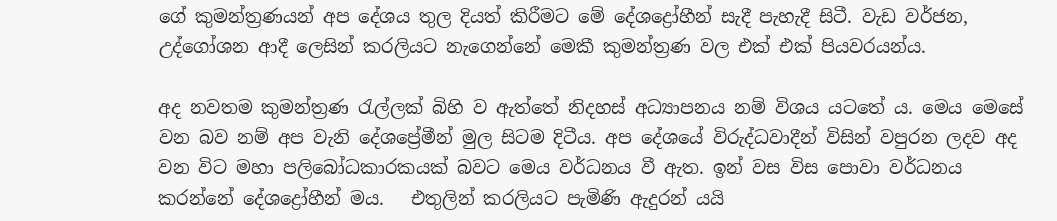ගේ කුමන්ත්‍රණයන් අප දේශය තුල දියත් කිරීමට මේ දේශද්‍රෝහීන් සැදී පැහැදී සිටී. වැඩ වර්ජන, උද්ගෝශන ආදී ලෙසින් කරලියට නැගෙන්නේ මෙකී කුමන්ත්‍රණ වල එක් එක් පියවරයන්ය.

අද නවතම කුමන්ත්‍රණ රැල්ලක් බිහි ව ඇත්තේ නිදහස් අධ්‍යාපනය නම් විශය යටතේ ය. මෙය මෙසේ වන බව නම් අප වැනි දේශප්‍රේමීන් මුල සිටම දිටීය. අප දේශයේ විරුද්ධවාදීන් විසින් වපුරන ලදව අද වන විට මහා පලිබෝධකාරකයක් බවට මෙය වර්ධනය වී ඇත. ඉන් වස විස පොවා වර්ධනය කරන්නේ දේශද්‍රෝහීන් මය.   එතුලින් කරලියට පැමිණි ඇදුරන් යයි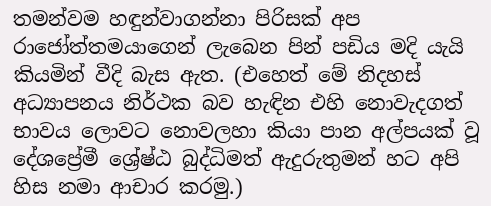තමන්වම හඳුන්වාගන්නා පිරිසක් අප රාජෝත්තමයාගෙන් ලැබෙන පින් පඩිය මදි යැයි කියමින් වීදි බැස ඇත. (එහෙත් මේ නිදහස් අධ්‍යාපනය නිර්ථක බව හැඳින එහි නොවැදගත් භාවය ලොවට නොවලහා කියා පාන අල්පයක් වූ දේශප්‍රේමී ශ්‍රේෂ්ඨ බුද්ධිමත් ඇදුරුතුමන් හට අපි හිස නමා ආචාර කරමු.)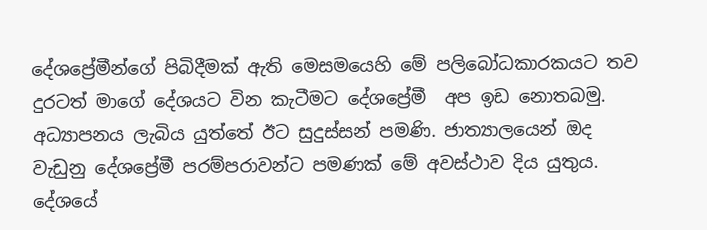දේශප්‍රේමීන්ගේ පිබිදීමක් ඇති මෙසමයෙහි මේ පලිබෝධකාරකයට තව දුරටත් මාගේ දේශයට වින කැටීමට දේශප්‍රේමී  අප ඉඩ නොතබමු. අධ්‍යාපනය ලැබිය යුත්තේ ඊට සුදුස්සන් පමණි. ජාත්‍යාලයෙන් ඔද වැඩුනු දේශප්‍රේමී පරම්පරාවන්ට පමණක් මේ අවස්ථාව දිය යුතුය. දේශයේ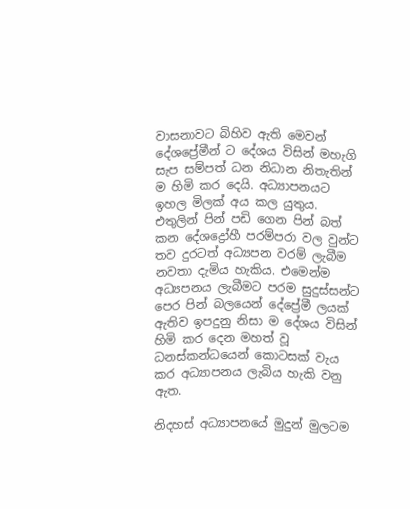වාසනාවට බිහිව ඇති මෙවන් දේශප්‍රේමීන් ට දේශය විසින් මහැගි සැප සම්පත් ධන නිධාන නිතැතින් ම හිමි කර දෙයි. අධ්‍යාපනයට ඉහල මිලක් අය කල යුතුය. එතුලින් පින් පඩි ගෙන පින් බත් කන දේශද්‍රෝහී පරම්පරා වල වුන්ට තව දුරටත් අධ්‍යපන වරම් ලැබීම නවතා දැමිය හැකිය. එමෙන්ම අධ්‍යපනය ලැබීමට පරම සුදුස්සන්ට පෙර පින් බලයෙන් දේප්‍රේමී ලයක් ඇතිව ඉපදුනු නිසා ම දේශය විසින් හිමි කර දෙන මහත් වූ ධනස්කන්ධයෙන් කොටසක් වැය කර අධ්‍යාපනය ලැබිය හැකි වනු ඇත.

නිදහස් අධ්‍යාපනයේ මුදුන් මුලටම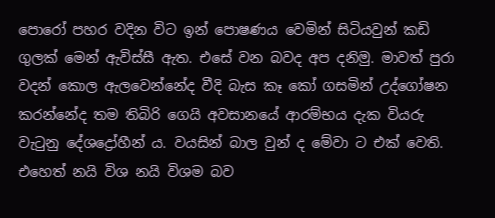පොරෝ පහර වදින විට ඉන් පොෂණය වෙමින් සිටියවුන් කඩි ගුලක් මෙන් ඇවිස්සී ඇත. එසේ වන බවද අප දනිමු. මාවත් පුරා වදන් කොල ඇලවෙන්නේද වීදි බැස කෑ කෝ ගසමින් උද්ගෝෂන කරන්නේද තම තිබිරි ගෙයි අවසානයේ ආරම්භය දැක වියරු වැටුනු දේශද්‍රෝහීන් ය. වයසින් බාල වුන් ද මේවා ට එක් වෙති. එහෙත් නයි විශ නයි විශම බව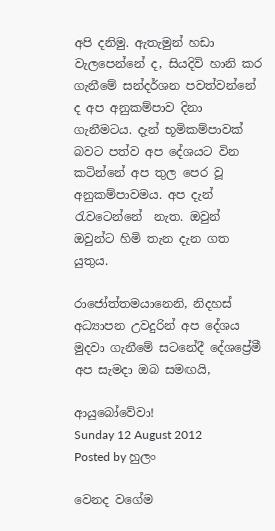අපි දනිමු. ඇතැමුන් හඩා වැලපෙන්නේ ද, සියදිවි හානි කර ගැනීමේ සන්දර්ශන පවත්වන්නේ ද අප අනුකම්පාව දිනා ගැනීමටය. දැන් භූමිකම්පාවක් බවට පත්ව අප දේශයට වින කටින්නේ අප තුල පෙර වූ අනුකම්පාවමය. අප දැන් රැවටෙන්නේ  නැත. ඔවුන් ඔවුන්ට හිමි තැන දැන ගත යුතුය.

රාජෝත්තමයානෙනි, නිදහස් අධ්‍යාපන උවදුරින් අප දේශය මුදවා ගැනීමේ සටනේදී දේශප්‍රේමී අප සැමදා ඔබ සමඟයි,

ආයුබෝවේවා!
Sunday 12 August 2012
Posted by හුලං

වෙනද වගේම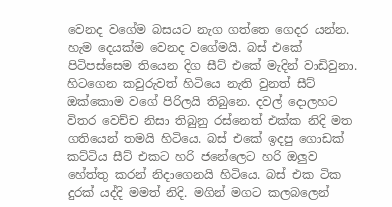වෙනද වගේම බසයට නැග ගත්තෙ ගෙදර යන්න. හැම දෙයක්ම වෙනද වගේමයි. බස් එකේ පිටිපස්සෙම තියෙන දිග සීට් එකේ මැදින් වාඩිවුනා. හිටගෙන කවුරුවත් හිටියෙ නැති වුනත් සීට් ඔක්කොම වගේ පිරිලයි තිබුනෙ. දවල් දොලහට විතර වෙච්ච නිසා තිබුනු රස්නෙත් එක්ක නිදි මත ගතියෙන් තමයි හිටියෙ. බස් එකේ ඉදපු ගොඩක් කට්ටිය සීට් එකට හරි ජනේලෙට හරි ඔලුව හේත්තු කරන් නිදාගෙනයි හිටියෙ. බස් එක ටික දුරක් යද්දි මමත් නිදි. මගින් මගට කලබලෙන්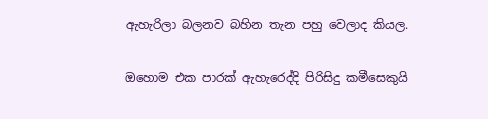ඇහැරිලා බලනව බහින තැන පහු වෙලාද කියල.

ඔහොම එක පාරක් ඇහැරෙද්දි පිරිසිදු කමීසෙකුයි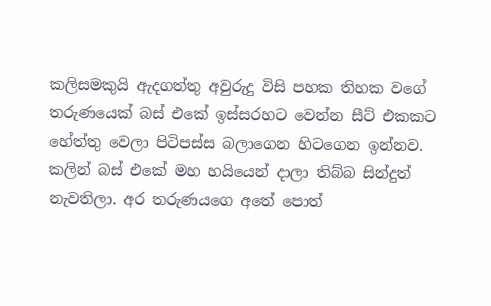කලිසමකුයි ඇදගත්තු අවුරුදු විසි පහක තිහක වගේ තරුණයෙක් බස් එකේ ඉස්සරහට වෙන්න සීට් එකකට හේත්තු වෙලා පිටිපස්ස බලාගෙන හිටගෙන ඉන්නව. කලින් බස් එකේ මහ හයියෙන් දාලා තිබ්බ සින්දුත් නැවතිලා. අර තරුණයගෙ අතේ පොත්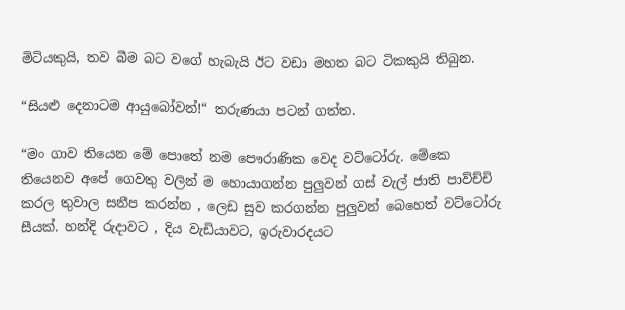මිටියකුයි, තව බීම බට වගේ හැබැයි ඊට වඩා මහත බට ටිකකුයි තිබුන.

“සියළු දෙනාටම ආයුබෝවන්!“ තරුණයා පටන් ගත්ත.

“මං ගාව තියෙන මේ පොතේ නම පෞරාණික වෙද වට්ටෝරු. මේකෙ තියෙනව අපේ ගෙවතු වලින් ම හොයාගන්න පුලුවන් ගස් වැල් ජාති පාව්ච්චි කරල තුවාල සනීප කරන්න , ලෙඩ සුව කරගන්න පුලුවන් බෙහෙත් වට්ටෝරු සීයක්. හන්දි රුදාවට , දිය වැඩියාවට, ඉරුවාරදයට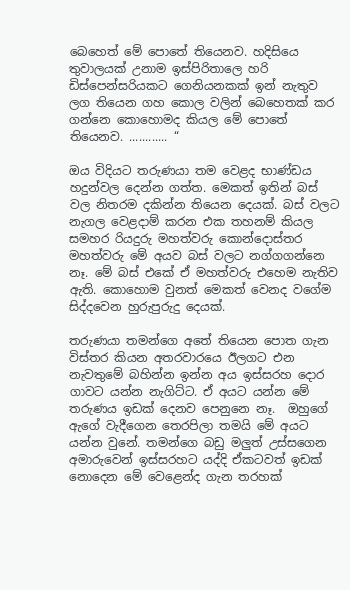බෙහෙත් මේ පොතේ තියෙනව. හදිසියෙ තුවාලයක් උනාම ඉස්පිරිතාලෙ හරි ඩිස්පෙන්සරියකට ගෙනියනකක් ඉන් නැතුව ලග තියෙන ගහ කොල වලින් බෙහෙතක් කර ගන්නෙ කොහොමද කියල මේ පොතේ තියෙනව. ............ “

ඔය විදියට තරුණයා තම වෙළද භාණ්ඩය හදුන්වල දෙන්න ගත්ත. මෙකත් ඉතින් බස් වල නිතරම දකින්න තියෙන දෙයක්. බස් වලට නැගල වෙළදාම් කරන එක තහනම් කියල සමහර රියදුරු මහත්වරු කොන්දොස්තර මහත්වරු මේ අයව බස් වලට නග්ගගන්නෙ නෑ. මේ බස් එකේ ඒ මහත්වරු එහෙම නැතිව ඇති. කොහොම වුනත් මෙකත් වෙනද වගේම සිද්දවෙන හුරුපුරුදු දෙයක්.

තරුණයා තමන්ගෙ අතේ තියෙන පොත ගැන විස්තර කියන අතරවාරයෙ ඊලගට එන නැවතුමේ බහින්න ඉන්න අය ඉස්සරහ දොර ගාවට යන්න නැගිට්ට. ඒ අයට යන්න මේ තරුණය ඉඩක් දෙනව පෙනුනෙ නෑ.  ඔහුගේ ඇගේ වැදීගෙන තෙරපිලා තමයි මේ අයට යන්න වුනේ. තමන්ගෙ බඩු මලුත් උස්සගෙන අමාරුවෙන් ඉස්සරහට යද්දි ඒකටවත් ඉඩක් නොදෙන මේ වෙළෙන්ද ගැන තරහක්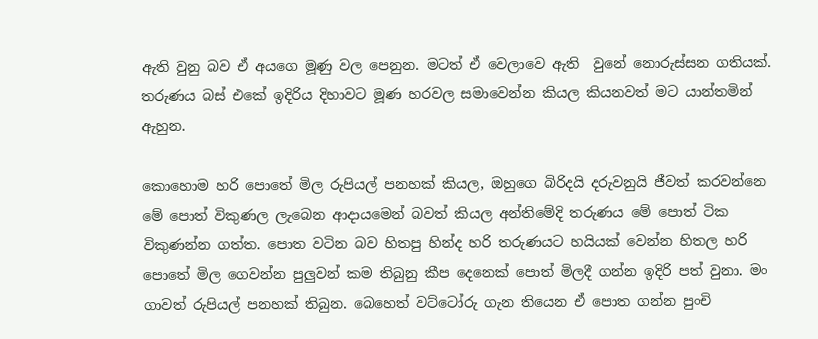ඇති වුනු බව ඒ අයගෙ මූණු වල පෙනුන. මටත් ඒ වෙලාවෙ ඇති  වුනේ නොරුස්සන ගතියක්. තරුණය බස් එකේ ඉදිරිය දිහාවට මූණ හරවල සමාවෙන්න කියල කියනවත් මට යාන්තමින් ඇහුන.

කොහොම හරි පොතේ මිල රුපියල් පනහක් කියල, ඔහුගෙ බිරිදයි දරුවනුයි ජීවත් කරවන්නෙ මේ පොත් විකුණල ලැබෙන ආදායමෙන් බවත් කියල අන්තිමේදි තරුණය මේ පොත් ටික විකුණන්න ගත්ත. පොත වටින බව හිතපු හින්ද හරි තරුණයට හයියක් වෙන්න හිතල හරි පොතේ මිල ගෙවන්න පුලුවන් කම තිබුනු කීප දෙනෙක් පොත් මිලදී ගන්න ඉදිරි පත් වුනා. මං ගාවත් රුපියල් පනහක් තිබුන. බෙහෙත් වට්ටෝරු ගැන තියෙන ඒ පොත ගන්න පුංචි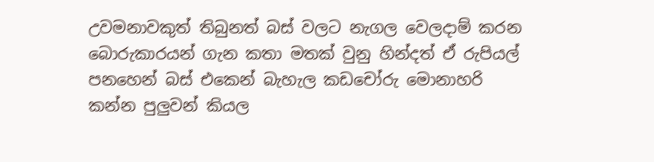උවමනාවකුත් තිබුනත් බස් වලට නැගල වෙලදාම් කරන බොරුකාරයන් ගැන කතා මතක් වුනු හින්දත් ඒ රුපියල් පනහෙන් බස් එකෙන් බැහැල කඩචෝරු මොනාහරි කන්න පුලුවන් කියල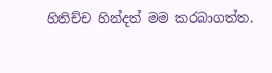හිතිච්ච හින්දත් මම කරබාගත්ත.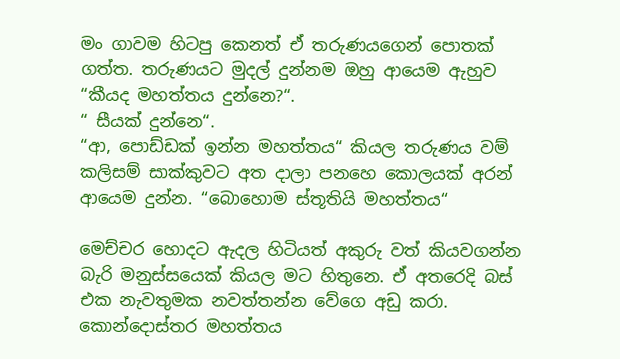මං ගාවම හිටපු කෙනත් ඒ තරුණයගෙන් පොතක් ගත්ත. තරුණයට මුදල් දුන්නම ඔහු ආයෙම ඇහුව “කීයද මහත්තය දුන්නෙ?“.
“ සීයක් දුන්නෙ“.
“ආ, පොඩ්ඩක් ඉන්න මහත්තය“ කියල තරුණය වම් කලිසම් සාක්කුවට අත දාලා පනහෙ කොලයක් අරන් ආයෙම දුන්න. “බොහොම ස්තූතියි මහත්තය“

මෙච්චර හොදට ඇදල හිටියත් අකුරු වත් කියවගන්න බැරි මනුස්සයෙක් කියල මට හිතුනෙ. ඒ අතරෙදි බස් එක නැවතුමක නවත්තන්න වේගෙ අඩු කරා. කොන්දොස්තර මහත්තය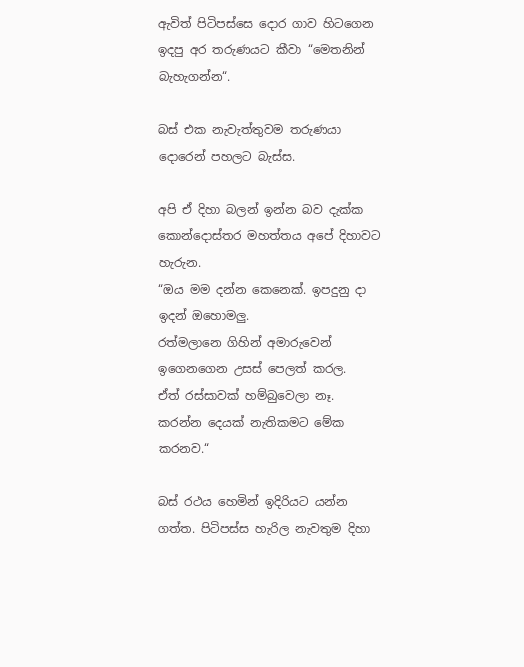ඇවිත් පිටිපස්සෙ දොර ගාව හිටගෙන ඉදපු අර තරුණයට කීවා “මෙතනින් බැහැගන්න“.

බස් එක නැවැත්තුවම තරුණයා දොරෙන් පහලට බැස්ස.

අපි ඒ දිහා බලන් ඉන්න බව දැක්ක කොන්දොස්තර මහත්තය අපේ දිහාවට හැරුන.
“ඔය මම දන්න කෙනෙක්. ඉපදුනු දා ඉදන් ඔහොමලු.
රත්මලානෙ ගිහින් අමාරුවෙන් ඉගෙනගෙන උසස් පෙලත් කරල.
ඒත් රස්සාවක් හම්බුවෙලා නෑ.
කරන්න දෙයක් නැතිකමට මේක කරනව.“

බස් රථය හෙමින් ඉදිරියට යන්න ගත්ත. පිටිපස්ස හැරිල නැවතුම දිහා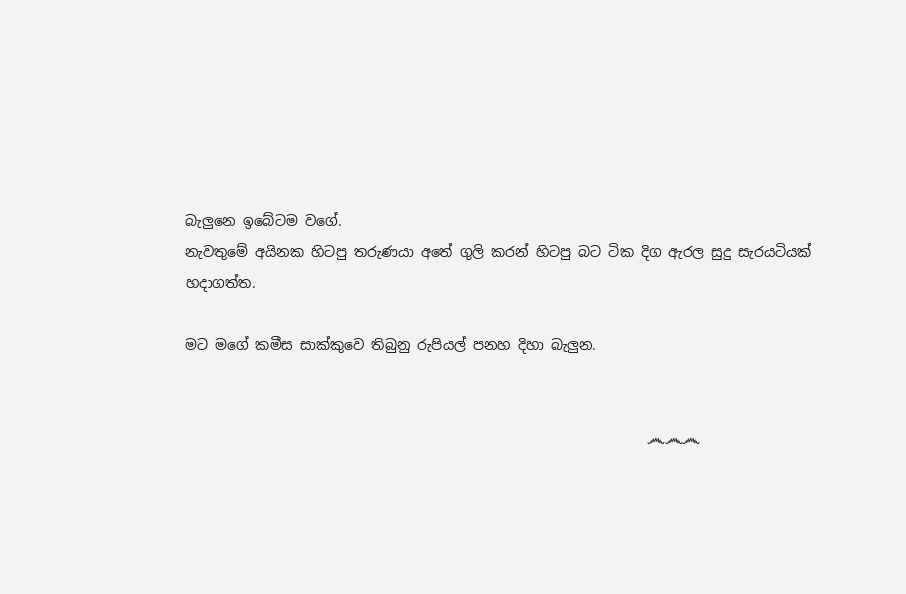බැලුනෙ ඉබේටම වගේ.
නැවතුමේ අයිනක හිටපු තරුණයා අතේ ගුලි කරන් හිටපු බට ටික දිග ඇරල සුදු සැරයටියක් හදාගත්ත.

මට මගේ කමීස සාක්කුවෙ තිබුනු රුපියල් පනහ දිහා බැලුන.


                                                                  ෴෴෴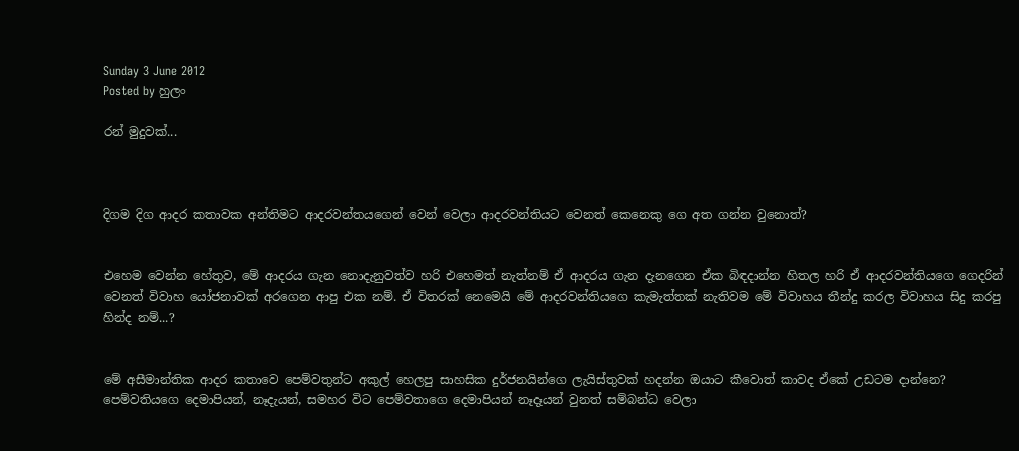Sunday 3 June 2012
Posted by හුලං

රන් මුදුවක්...



දිගම දිග ආදර කතාවක අන්තිමට ආදරවන්තයගෙන් වෙන් වෙලා ආදරවන්තියට වෙනත් කෙනෙකු ගෙ අත ගන්න වුනොත්?


එහෙම වෙන්න හේතුව, මේ ආදරය ගැන නොදැනුවත්ව හරි එහෙමත් නැත්නම් ඒ ආදරය ගැන දැනගෙන ඒක බිඳදාන්න හිතල හරි ඒ ආදරවන්තියගෙ ගෙදරින් වෙනත් විවාහ යෝජනාවක් අරගෙන ආපු එක නම්. ඒ විතරක් නෙමෙයි මේ ආදරවන්තියගෙ කැමැත්තක් නැතිවම මේ විවාහය තීන්දු කරල විවාහය සිදු කරපු හින්ද නම්...?


මේ අසීමාන්තික ආදර කතාවෙ පෙම්වතුන්ට අකුල් හෙලපු සාහසික දුර්ජනයින්ගෙ ලැයිස්තුවක් හදන්න ඔයාට කීවොත් කාවද ඒකේ උඩටම දාන්නෙ? පෙම්වතියගෙ දෙමාපියන්, නෑදැයන්, සමහර විට පෙම්වතාගෙ දෙමාපියන් නෑදෑයන් වුනත් සම්බන්ධ වෙලා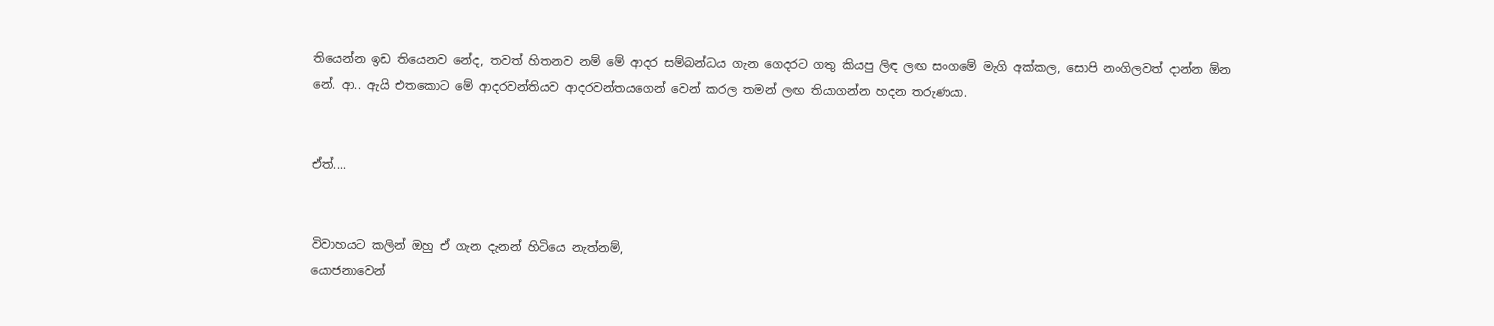තියෙන්න ඉඩ තියෙනව නේද, තවත් හිතනව නම් මේ ආදර සම්බන්ධය ගැන ගෙදරට ගතු කියපු ලිඳ ලඟ සංගමේ මැගි අක්කල, සොපි නංගිලවත් දාන්න ඕන නේ. ආ.. ඇයි එතකොට මේ ආදරවන්තියව ආදරවන්තයගෙන් වෙන් කරල තමන් ලඟ තියාගන්න හදන තරුණයා.


ඒත්....


විවාහයට කලින් ඔහු ඒ ගැන දැනන් හිටියෙ නැත්නම්,
යොජනාවෙන්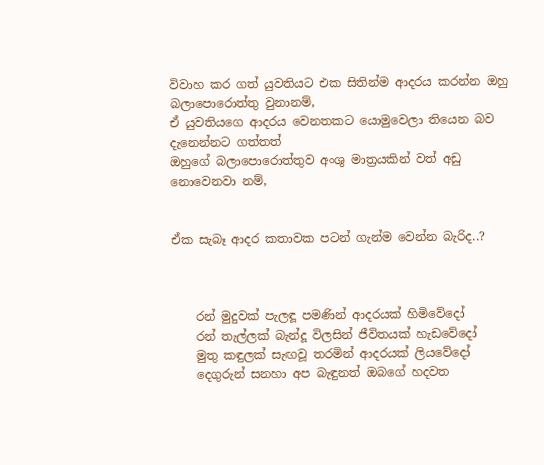විවාහ කර ගත් යුවතියට එක සිතින්ම ආදරය කරන්න ඔහු බලාපොරොත්තු වුනානම්,
ඒ යුවතියගෙ ආදරය වෙනතකට යොමුවෙලා තියෙන බව දැනෙන්නට ගත්තත්
ඔහුගේ බලාපොරොත්තුව අංශු මාත්‍රයකින් වත් අඩු නොවෙනවා නම්,


ඒක සැබෑ ආදර කතාවක පටන් ගැන්ම වෙන්න බැරිද..?



    රන් මුදුවක් පැලඳූ පමණින් ආදරයක් හිමිවේදෝ
    රන් තැල්ලක් බැන්දූ විලසින් ජීවිතයක් හැඩවේදෝ
    මුතු කඳුලක් සැඟවූ තරමින් ආදරයක් ලියවේදෝ
    දෙගුරුන් සනහා අප බැඳුනත් ඔබගේ හදවත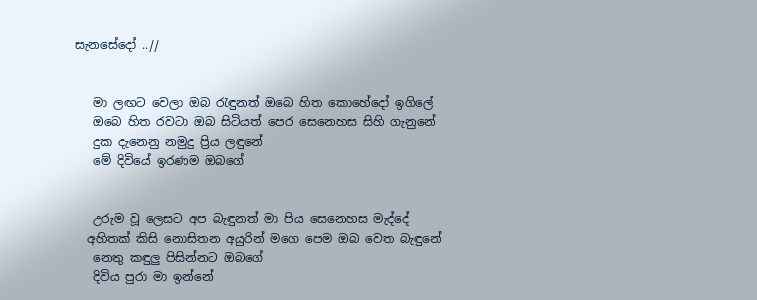සැනසේදෝ ..//


   මා ලඟට වෙලා ඔබ රැඳුනත් ඔබෙ හිත කොහේදෝ ඉගිලේ
   ඔබෙ හිත රවටා ඔබ සිටියත් පෙර සෙනෙහස සිහි ගැනුනේ
   දුක දැනෙනු නමුදු ප්‍රිය ලඳුනේ
   මේ දිවියේ ඉරණම ඔබගේ


   උරුම වූ ලෙසට අප බැඳුනත් මා පිය සෙනෙහස මැද්දේ
  අහිතක් කිසි නොසිතන අයුරින් මගෙ පෙම ඔබ වෙත බැඳුනේ
   නෙතු කඳුලු පිසින්නට ඔබගේ
   දිවිය පුරා මා ඉන්නේ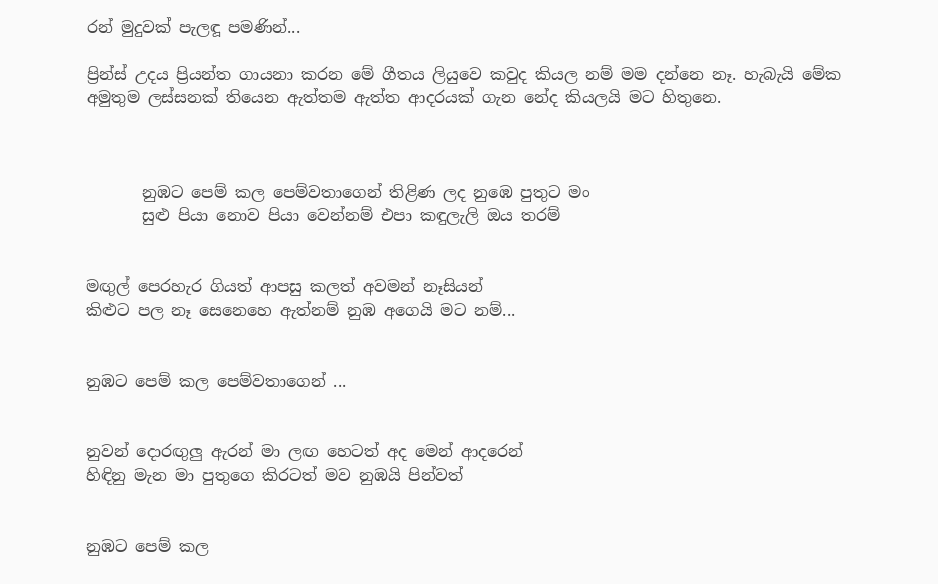රන් මුදුවක් පැලඳූ පමණින්...

ප්‍රින්ස් උදය ප්‍රියන්ත ගායනා කරන මේ ගීතය ලියුවෙ කවුද කියල නම් මම දන්නෙ නෑ. හැබැයි මේක අමුතුම ලස්සනක් තියෙන ඇත්තම ඇත්ත ආදරයක් ගැන නේද කියලයි මට හිතුනෙ.



       නුඹට පෙම් කල පෙම්වතාගෙන් තිළිණ ලද නුඹෙ පුතුට මං
       සුළු පියා නොව පියා වෙන්නම් එපා කඳුලැලි ඔය තරම්


මඟුල් පෙරහැර ගියත් ආපසු කලත් අවමන් නෑසියන්
කිළුට පල නෑ සෙනෙහෙ ඇත්නම් නුඹ අගෙයි මට නම්...


නුඹට පෙම් කල පෙම්වතාගෙන් ...


නුවන් දොරඟුලු ඇරන් මා ලඟ හෙටත් අද මෙන් ආදරෙන්
හිඳිනු මැන මා පුතුගෙ කිරටත් මව නුඹයි පින්වත්


නුඹට පෙම් කල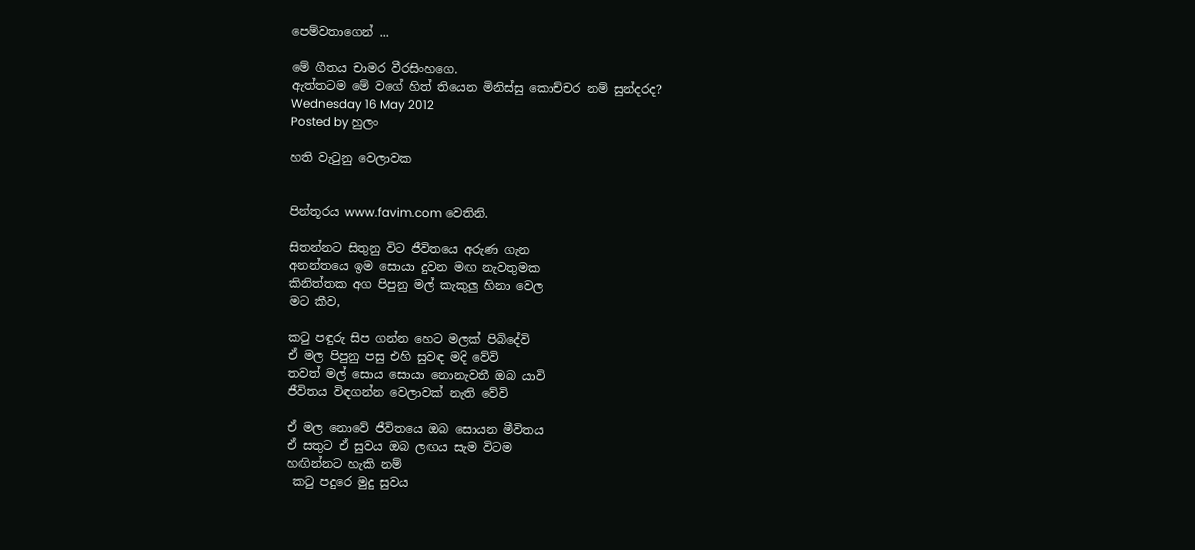පෙම්වතාගෙන් ...

මේ ගීතය චාමර වීරසිංහගෙ.
ඇත්තටම මේ වගේ හිත් තියෙන මිනිස්සු කොච්චර නම් සුන්දරද?
Wednesday 16 May 2012
Posted by හුලං

හති වැටුනු වෙලාවක


පින්තූරය www.favim.com වෙතිනි.

සිතන්නට සිතුනු විට ජීවිතයෙ අරුණ ගැන
අනන්තයෙ ඉම සොයා දුවන මඟ නැවතුමක
කිනිත්තක අග පිපුනු මල් කැකුලු හිනා වෙල
මට කීව,

කටු පඳුරු සිප ගන්න හෙට මලක් පිබිදේවි
ඒ මල පිපුනු පසු එහි සුවඳ මදි වේවි
තවත් මල් සොය සොයා නොනැවතී ඔබ යාවි
ජීවිතය විඳගන්න වෙලාවක් නැති වේවි

ඒ මල නොවේ ජීවිතයෙ ඔබ සොයන මීවිතය
ඒ සතුට ඒ සුවය ඔබ ලඟය සැම විටම
හඟින්නට හැකි නම්
 කටු පදුරෙ මුදු සුවය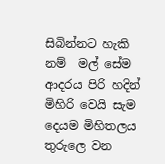සිබින්නට හැකි නම්  මල් සේම
ආදරය පිරි හදින්
මිහිරි වෙයි සැම දෙයම මිහිතලය තුරුලෙ වන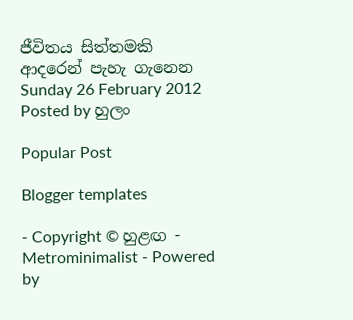ජීවිතය සිත්තමකි ආදරෙන් පැහැ ගැනෙන
Sunday 26 February 2012
Posted by හුලං

Popular Post

Blogger templates

- Copyright © හුළඟ - Metrominimalist - Powered by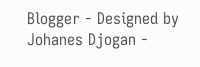Blogger - Designed by Johanes Djogan -